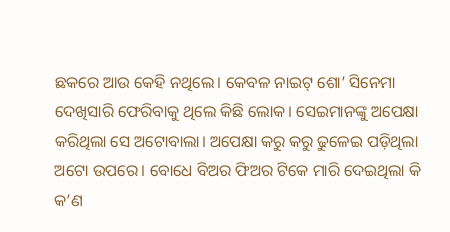ଛକରେ ଆଉ କେହି ନଥିଲେ। କେବଳ ନାଇଟ୍ ଶୋ’ ସିନେମା ଦେଖିସାରି ଫେରିବାକୁ ଥିଲେ କିଛି ଲୋକ। ସେଇମାନଙ୍କୁ ଅପେକ୍ଷା କରିଥିଲା ସେ ଅଟୋବାଲା। ଅପେକ୍ଷା କରୁ କରୁ ଢୁଳେଇ ପଡ଼ିଥିଲା ଅଟୋ ଉପରେ। ବୋଧେ ବିଅର ଫିଅର ଟିକେ ମାରି ଦେଇଥିଲା କି କ’ଣ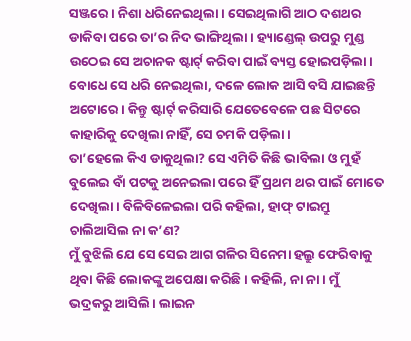ସଞ୍ଜରେ। ନିଶା ଧରିନେଇଥିଲା। ସେଇଥିଲାଗି ଆଠ ଦଶଥର ଡାକିବା ପରେ ତା’ର ନିଦ ଭାଙ୍ଗିଥିଲା। ହ୍ୟାଣ୍ଡେଲ୍ ଉପରୁ ମୁଣ୍ଡ ଉଠେଇ ସେ ଅଚାନକ ଷ୍ଟାର୍ଟ୍ କରିବା ପାଇଁ ବ୍ୟସ୍ତ ହୋଇପଡ଼ିଲା। ବୋଧେ ସେ ଧରି ନେଇଥିଲା, ଦଳେ ଲୋକ ଆସି ବସି ଯାଇଛନ୍ତି ଅଟୋରେ। କିନ୍ତୁ ଷ୍ଟାର୍ଟ୍ କରିସାରି ଯେତେବେଳେ ପଛ ସିଟରେ କାହାରିକୁ ଦେଖିଲା ନାହିଁ, ସେ ଚମକି ପଡ଼ିଲା।
ତା’ହେଲେ କିଏ ଡାକୁଥିଲା? ସେ ଏମିତି କିଛି ଭାବିଲା ଓ ମୁହଁ ବୁଲେଇ ବାଁ ପଟକୁ ଅନେଇଲା ପରେ ହିଁ ପ୍ରଥମ ଥର ପାଇଁ ମୋତେ ଦେଖିଲା। ବିଳିବିଳେଇଲା ପରି କହିଲା, ହାଫ୍ ଟାଇମ୍ରୁ ଚାଲିଆସିଲ ନା କ’ଣ?
ମୁଁ ବୁଝିଲି ଯେ ସେ ସେଇ ଆଗ ଗଳିର ସିନେମା ହଲ୍ରୁ ଫେରିବାକୁ ଥିବା କିଛି ଲୋକଙ୍କୁ ଅପେକ୍ଷା କରିଛି। କହିଲି, ନା ନା। ମୁଁ ଭଦ୍ରକରୁ ଆସିଲି। ଲାଇନ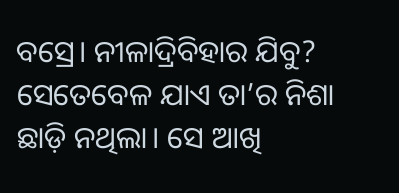ବସ୍ରେ। ନୀଳାଦ୍ରିବିହାର ଯିବୁ?
ସେତେବେଳ ଯାଏ ତା’ର ନିଶା ଛାଡ଼ି ନଥିଲା। ସେ ଆଖି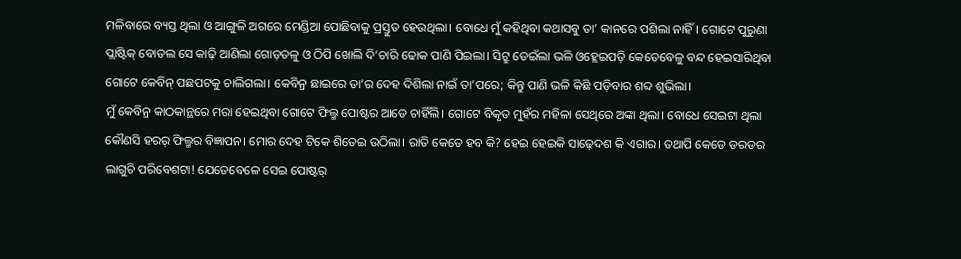ମଳିବାରେ ବ୍ୟସ୍ତ ଥିଲା ଓ ଆଙ୍ଗୁଳି ଅଗରେ ମେଣ୍ଡିଆ ପୋଛିବାକୁ ପ୍ରସ୍ତୁତ ହେଉଥିଲା। ବୋଧେ ମୁଁ କହିଥିବା କଥାସବୁ ତା’ କାନରେ ପଶିଲା ନାହିଁ। ଗୋଟେ ପୁରୁଣା ପ୍ଲାଷ୍ଟିକ୍ ବୋତଲ ସେ କାଢ଼ି ଆଣିଲା ଗୋଡ଼ତଳୁ ଓ ଠିପି ଖୋଲି ଦି’ଚାରି ଢୋକ ପାଣି ପିଇଲା। ସିଟ୍ରୁ ଡେଇଁଲା ଭଳି ଓହ୍ଲେଇପଡ଼ି କେତେବେଳୁ ବନ୍ଦ ହେଇସାରିଥିବା ଗୋଟେ କେବିନ୍ ପଛପଟକୁ ଚାଲିଗଲା। କେବିନ୍ର ଛାଇରେ ତା’ର ଦେହ ଦିଶିଲା ନାଇଁ ତା’ପରେ; କିନ୍ତୁ ପାଣି ଭଳି କିଛି ପଡ଼ିବାର ଶବ୍ଦ ଶୁଭିଲା।
ମୁଁ କେବିନ୍ର କାଠକାନ୍ଥରେ ମରା ହେଇଥିବା ଗୋଟେ ଫିଲ୍ମ ପୋଷ୍ଟର ଆଡେ ଚାହିଁଲି। ଗୋଟେ ବିକୃତ ମୁହଁର ମହିଳା ସେଥିରେ ଅଙ୍କା ଥିଲା। ବୋଧେ ସେଇଟା ଥିଲା କୌଣସି ହରର୍ ଫିଲ୍ମର ବିଜ୍ଞାପନ। ମୋର ଦେହ ଟିକେ ଶିତେଇ ଉଠିଲା। ରାତି କେତେ ହବ କି? ହେଇ ହେଇକି ସାଢ଼େଦଶ କି ଏଗାର। ତଥାପି କେଡେ ଡରଡର ଲାଗୁଚି ପରିବେଶଟା! ଯେତେବେଳେ ସେଇ ପୋଷ୍ଟର୍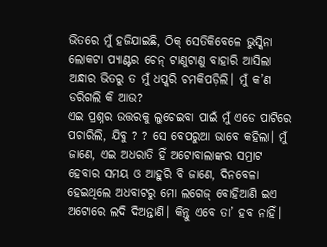ଭିତରେ ମୁଁ ହଜିଯାଇଛି, ଠିକ୍ ସେତିକିବେଳେ ଭୁସ୍କିନା ଲୋକଟା ପ୍ୟାଣ୍ଟର ଚେନ୍ ଟାଣୁଟାଣୁ ବାହାରି ଆସିଲା ଅନ୍ଧାର ଭିତରୁ ତ ମୁଁ ଧପ୍କରି ଚମକିପଡ଼ିଲି। ମୁଁ କ’ଣ ଡରିଗଲି କି ଆଉ?
ଏଇ ପ୍ରଶ୍ନର ଉତ୍ତରକୁ ଲୁଚେଇବା ପାଇଁ ମୁଁ ଏଡେ ପାଟିରେ ପଚାରିଲି, ଯିବୁ ? ? ସେ ବେପରୁଆ ଭାବେ କହିଲା। ମୁଁ ଜାଣେ, ଏଇ ଅଧରାତି ହିଁ ଅଟୋବାଲାଙ୍କର ସମ୍ରାଟ ହେବାର ସମୟ ଓ ଆହୁରି ବି ଜାଣେ, ଦିନବେଳା ହେଇଥିଲେ ଅଧବାଟରୁ ମୋ ଲଗେଜ୍ ବୋହିଆଣି ଇଏ ଅଟୋରେ ଲଦି ଦିଅନ୍ତାଣି। କିନ୍ତୁ ଏବେ ତା’ ହବ ନାହିଁ।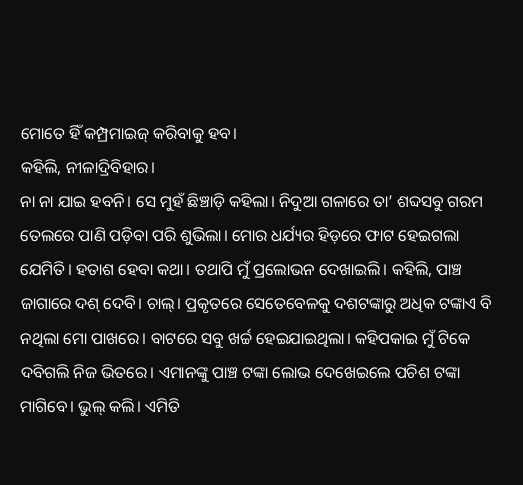ମୋତେ ହିଁ କମ୍ପ୍ରମାଇଜ୍ କରିବାକୁ ହବ।
କହିଲି, ନୀଳାଦ୍ରିବିହାର।
ନା ନା ଯାଇ ହବନି। ସେ ମୁହଁ ଛିଞ୍ଚାଡ଼ି କହିଲା। ନିଦୁଆ ଗଳାରେ ତା’ ଶବ୍ଦସବୁ ଗରମ ତେଲରେ ପାଣି ପଡ଼ିବା ପରି ଶୁଭିଲା। ମୋର ଧର୍ଯ୍ୟର ହିଡ଼ରେ ଫାଟ ହେଇଗଲା ଯେମିତି। ହତାଶ ହେବା କଥା। ତଥାପି ମୁଁ ପ୍ରଲୋଭନ ଦେଖାଇଲି। କହିଲି, ପାଞ୍ଚ ଜାଗାରେ ଦଶ୍ ଦେବି। ଚାଲ୍। ପ୍ରକୃତରେ ସେତେବେଳକୁ ଦଶଟଙ୍କାରୁ ଅଧିକ ଟଙ୍କାଏ ବି ନଥିଲା ମୋ ପାଖରେ। ବାଟରେ ସବୁ ଖର୍ଚ୍ଚ ହେଇଯାଇଥିଲା। କହିପକାଇ ମୁଁ ଟିକେ ଦବିଗଲି ନିଜ ଭିତରେ। ଏମାନଙ୍କୁ ପାଞ୍ଚ ଟଙ୍କା ଲୋଭ ଦେଖେଇଲେ ପଚିଶ ଟଙ୍କା ମାଗିବେ। ଭୁଲ୍ କଲି। ଏମିତି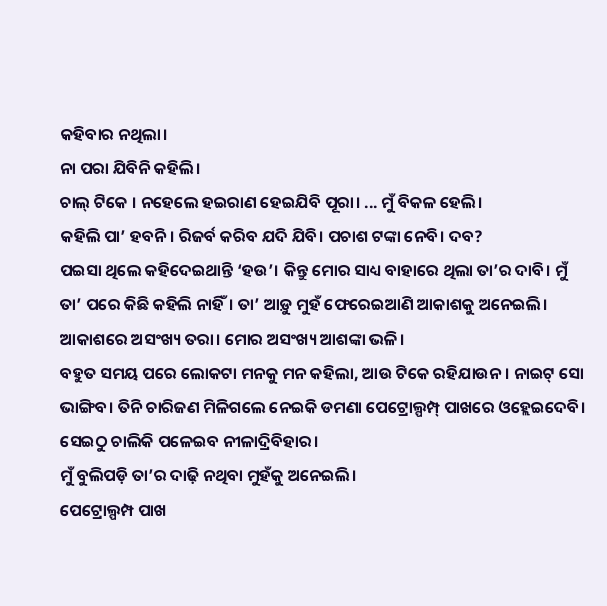କହିବାର ନଥିଲା।
ନା ପରା ଯିବିନି କହିଲି।
ଚାଲ୍ ଟିକେ । ନହେଲେ ହଇରାଣ ହେଇଯିବି ପୂରା। ... ମୁଁ ବିକଳ ହେଲି।
କହିଲି ପା’ ହବନି। ରିଜର୍ବ କରିବ ଯଦି ଯିବି। ପଚାଶ ଟଙ୍କା ନେବି। ଦବ?
ପଇସା ଥିଲେ କହିଦେଇଥାନ୍ତି ‘ହଉ’। କିନ୍ତୁ ମୋର ସାଧ୍ୟ ବାହାରେ ଥିଲା ତା’ର ଦାବି। ମୁଁ ତା’ ପରେ କିଛି କହିଲି ନାହିଁ। ତା’ ଆଡ଼ୁ ମୁହଁ ଫେରେଇଆଣି ଆକାଶକୁ ଅନେଇଲି। ଆକାଶରେ ଅସଂଖ୍ୟ ତରା। ମୋର ଅସଂଖ୍ୟ ଆଶଙ୍କା ଭଳି।
ବହୁତ ସମୟ ପରେ ଲୋକଟା ମନକୁ ମନ କହିଲା, ଆଉ ଟିକେ ରହିଯାଉନ। ନାଇଟ୍ ସୋ ଭାଙ୍ଗିବ। ତିନି ଚାରିଜଣ ମିଳିଗଲେ ନେଇକି ଡମଣା ପେଟ୍ରୋଲ୍ପମ୍ପ୍ ପାଖରେ ଓହ୍ଲେଇଦେବି। ସେଇଠୁ ଚାଲିକି ପଳେଇବ ନୀଳାଦ୍ରିବିହାର।
ମୁଁ ବୁଲିପଡ଼ି ତା’ର ଦାଢ଼ି ନଥିବା ମୁହଁକୁ ଅନେଇଲି।
ପେଟ୍ରୋଲ୍ପମ୍ପ ପାଖ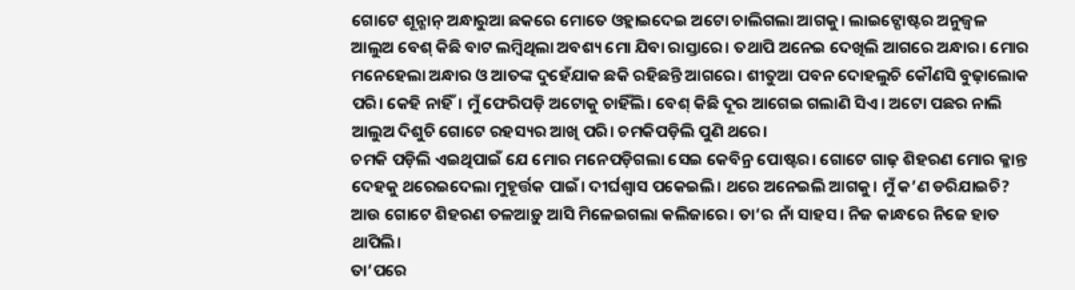ଗୋଟେ ଶୂନ୍ଶାନ୍ ଅନ୍ଧାରୁଆ ଛକରେ ମୋତେ ଓହ୍ଲାଇଦେଇ ଅଟୋ ଚାଲିଗଲା ଆଗକୁ। ଲାଇଟ୍ପୋଷ୍ଟର ଅନୁଜ୍ୱଳ ଆଲୁଅ ବେଶ୍ କିଛି ବାଟ ଲମ୍ୱିଥିଲା ଅବଶ୍ୟ ମୋ ଯିବା ରାସ୍ତାରେ। ତଥାପି ଅନେଇ ଦେଖିଲି ଆଗରେ ଅନ୍ଧାର। ମୋର ମନେହେଲା ଅନ୍ଧାର ଓ ଆତଙ୍କ ଦୁହେଁଯାକ ଛକି ରହିଛନ୍ତି ଆଗରେ। ଶୀତୁଆ ପବନ ଦୋହଲୁଚି କୌଣସି ବୁଢ଼ାଲୋକ ପରି। କେହି ନାହିଁ। ମୁଁ ଫେରିପଡ଼ି ଅଟୋକୁ ଚାହିଁଲି। ବେଶ୍ କିଛି ଦୂର ଆଗେଇ ଗଲାଣି ସିଏ। ଅଟୋ ପଛର ନାଲି ଆଲୁଅ ଦିଶୁଚି ଗୋଟେ ରହସ୍ୟର ଆଖି ପରି। ଚମକିପଡ଼ିଲି ପୁଣି ଥରେ।
ଚମକି ପଡ଼ିଲି ଏଇଥିପାଇଁ ଯେ ମୋର ମନେପଡ଼ିଗଲା ସେଇ କେବିନ୍ର ପୋଷ୍ଟର। ଗୋଟେ ଗାଢ଼ ଶିହରଣ ମୋର କ୍ଳାନ୍ତ ଦେହକୁ ଥରେଇଦେଲା ମୁହୂର୍ତ୍ତକ ପାଇଁ। ଦୀର୍ଘଶ୍ୱାସ ପକେଇଲି। ଥରେ ଅନେଇଲି ଆଗକୁ। ମୁଁ କ’ଣ ଡରିଯାଇଚି? ଆଉ ଗୋଟେ ଶିହରଣ ତଳଆଡ଼ୁ ଆସି ମିଳେଇଗଲା କଲିଜାରେ। ତା’ର ନାଁ ସାହସ। ନିଜ କାନ୍ଧରେ ନିଜେ ହାତ ଥାପିଲି।
ତା’ପରେ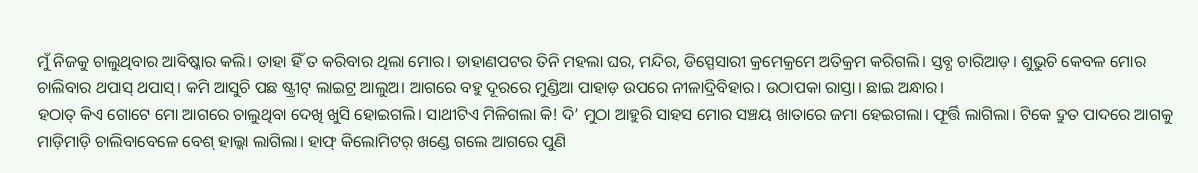ମୁଁ ନିଜକୁ ଚାଲୁଥିବାର ଆବିଷ୍କାର କଲି। ତାହା ହିଁ ତ କରିବାର ଥିଲା ମୋର। ଡାହାଣପଟର ତିନି ମହଲା ଘର, ମନ୍ଦିର, ଡିସ୍ପେସାରୀ କ୍ରମେକ୍ରମେ ଅତିକ୍ରମ କରିଗଲି। ସ୍ତବ୍ଧ ଚାରିଆଡ଼। ଶୁଭୁଚି କେବଳ ମୋର ଚାଲିବାର ଥପାସ୍ ଥପାସ୍। କମି ଆସୁଚି ପଛ ଷ୍ଟ୍ରୀଟ୍ ଲାଇଟ୍ର ଆଲୁଅ। ଆଗରେ ବହୁ ଦୂରରେ ମୁଣ୍ଡିଆ ପାହାଡ଼ ଉପରେ ନୀଳାଦ୍ରିବିହାର। ଉଠାପକା ରାସ୍ତା। ଛାଇ ଅନ୍ଧାର।
ହଠାତ୍ କିଏ ଗୋଟେ ମୋ ଆଗରେ ଚାଲୁଥିବା ଦେଖି ଖୁସି ହୋଇଗଲି। ସାଥୀଟିଏ ମିଳିଗଲା କି! ଦି’ ମୁଠା ଆହୁରି ସାହସ ମୋର ସଞ୍ଚୟ ଖାତାରେ ଜମା ହେଇଗଲା। ଫୂର୍ତ୍ତି ଲାଗିଲା। ଟିକେ ଦ୍ରୁତ ପାଦରେ ଆଗକୁ ମାଡ଼ିମାଡ଼ି ଚାଲିବାବେଳେ ବେଶ୍ ହାଲ୍କା ଲାଗିଲା। ହାଫ୍ କିଲୋମିଟର୍ ଖଣ୍ଡେ ଗଲେ ଆଗରେ ପୁଣି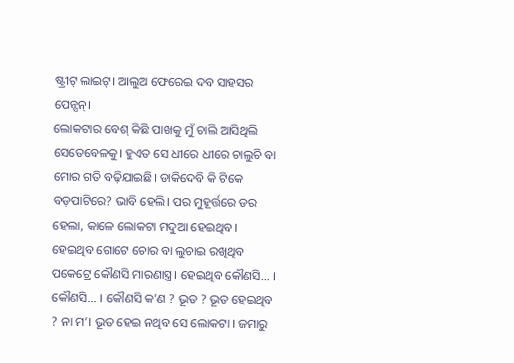ଷ୍ଟ୍ରୀଟ୍ ଲାଇଟ୍। ଆଲୁଅ ଫେରେଇ ଦବ ସାହସର ପେନ୍ସନ୍।
ଲୋକଟାର ବେଶ୍ କିଛି ପାଖକୁ ମୁଁ ଚାଲି ଆସିଥିଲି ସେତେବେଳକୁ। ହୁଏତ ସେ ଧୀରେ ଧୀରେ ଚାଲୁଚି ବା ମୋର ଗତି ବଢ଼ିଯାଇଛି। ଡାକିଦେବି କି ଟିକେ ବଡ଼ପାଟିରେ? ଭାବି ହେଲି। ପର ମୁହୂର୍ତ୍ତରେ ଡର ହେଲା, କାଳେ ଲୋକଟା ମଦୁଆ ହେଇଥିବ। ହେଇଥିବ ଗୋଟେ ଚୋର ବା ଲୁଚାଇ ରଖିଥିବ ପକେଟ୍ରେ କୌଣସି ମାରଣାସ୍ତ୍ର। ହେଇଥିବ କୌଣସି... । କୌଣସି... । କୌଣସି କ’ଣ ? ଭୂତ ? ଭୂତ ହେଇଥିବ ? ନା ମ’। ଭୂତ ହେଇ ନଥିବ ସେ ଲୋକଟା । ଜମାରୁ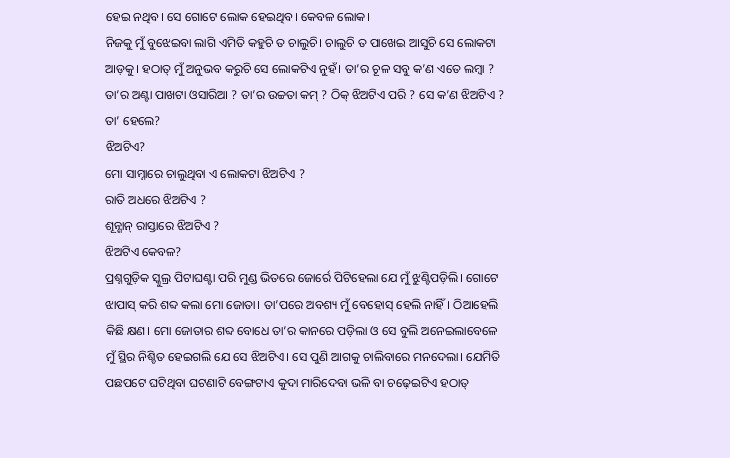ହେଇ ନଥିବ। ସେ ଗୋଟେ ଲୋକ ହେଇଥିବ। କେବଳ ଲୋକ।
ନିଜକୁ ମୁଁ ବୁଝେଇବା ଲାଗି ଏମିତି କହୁଚି ତ ଚାଲୁଚି। ଚାଲୁଚି ତ ପାଖେଇ ଆସୁଚି ସେ ଲୋକଟା ଆଡ଼କୁ। ହଠାତ୍ ମୁଁ ଅନୁଭବ କରୁଚି ସେ ଲୋକଟିଏ ନୁହଁ। ତା’ର ଚୂଳ ସବୁ କ’ଣ ଏତେ ଲମ୍ୱା ? ତା’ର ଅଣ୍ଟା ପାଖଟା ଓସାରିଆ ? ତା’ର ଉଚ୍ଚତା କମ୍ ? ଠିକ୍ ଝିଅଟିଏ ପରି ? ସେ କ’ଣ ଝିଅଟିଏ ? ତା’ ହେଲେ?
ଝିଅଟିଏ?
ମୋ ସାମ୍ନାରେ ଚାଲୁଥିବା ଏ ଲୋକଟା ଝିଅଟିଏ ?
ରାତି ଅଧରେ ଝିଅଟିଏ ?
ଶୂନ୍ଶାନ୍ ରାସ୍ତାରେ ଝିଅଟିଏ ?
ଝିଅଟିଏ କେବଳ?
ପ୍ରଶ୍ନଗୁଡ଼ିକ ସ୍କୁଲ୍ର ପିଟାଘଣ୍ଟା ପରି ମୁଣ୍ଡ ଭିତରେ ଜୋର୍ରେ ପିଟିହେଲା ଯେ ମୁଁ ଝୁଣ୍ଟିପଡ଼ିଲି। ଗୋଟେ ଝାପାସ୍ କରି ଶବ୍ଦ କଲା ମୋ ଜୋତା। ତା’ପରେ ଅବଶ୍ୟ ମୁଁ ବେହୋସ୍ ହେଲି ନାହିଁ। ଠିଆହେଲି କିଛି କ୍ଷଣ। ମୋ ଜୋତାର ଶବ୍ଦ ବୋଧେ ତା’ର କାନରେ ପଡ଼ିଲା ଓ ସେ ବୁଲି ଅନେଇଲାବେଳେ ମୁଁ ସ୍ଥିର ନିଶ୍ଚିତ ହେଇଗଲି ଯେ ସେ ଝିଅଟିଏ। ସେ ପୁଣି ଆଗକୁ ଚାଲିବାରେ ମନଦେଲା। ଯେମିତି ପଛପଟେ ଘଟିଥିବା ଘଟଣାଟି ବେଙ୍ଗଟାଏ କୁଦା ମାରିଦେବା ଭଳି ବା ଚଢ଼େଇଟିଏ ହଠାତ୍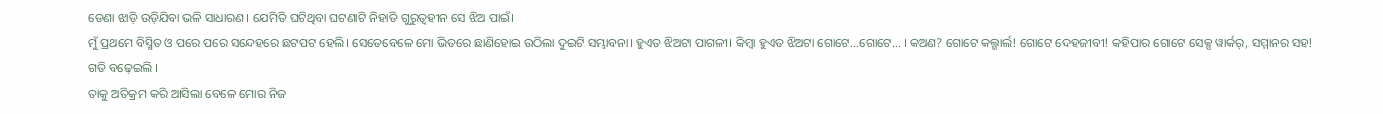ଡେଣା ଝାଡ଼ି ଉଡ଼ିଯିବା ଭଳି ସାଧାରଣ। ଯେମିତି ଘଟିଥିବା ଘଟଣାଟି ନିହାତି ଗୁରୁତ୍ୱହୀନ ସେ ଝିଅ ପାଇଁ।
ମୁଁ ପ୍ରଥମେ ବିସ୍ମିତ ଓ ପରେ ପରେ ସନ୍ଦେହରେ ଛଟପଟ ହେଲି। ସେତେବେଳେ ମୋ ଭିତରେ ଛାଣିହୋଇ ଉଠିଲା ଦୁଇଟି ସମ୍ଭାବନା। ହୁଏତ ଝିଅଟା ପାଗଳୀ। କିମ୍ୱା ହୁଏତ ଝିଅଟା ଗୋଟେ...ଗୋଟେ... । କଅଣ? ଗୋଟେ କଲ୍ଗାର୍ଲ! ଗୋଟେ ଦେହଜୀବୀ! କହିପାର ଗୋଟେ ସେକ୍ସ ୱାର୍କର୍, ସମ୍ମାନର ସହ!
ଗତି ବଢ଼େଇଲି ।
ତାକୁ ଅତିକ୍ରମ କରି ଆସିଲା ବେଳେ ମୋର ନିଜ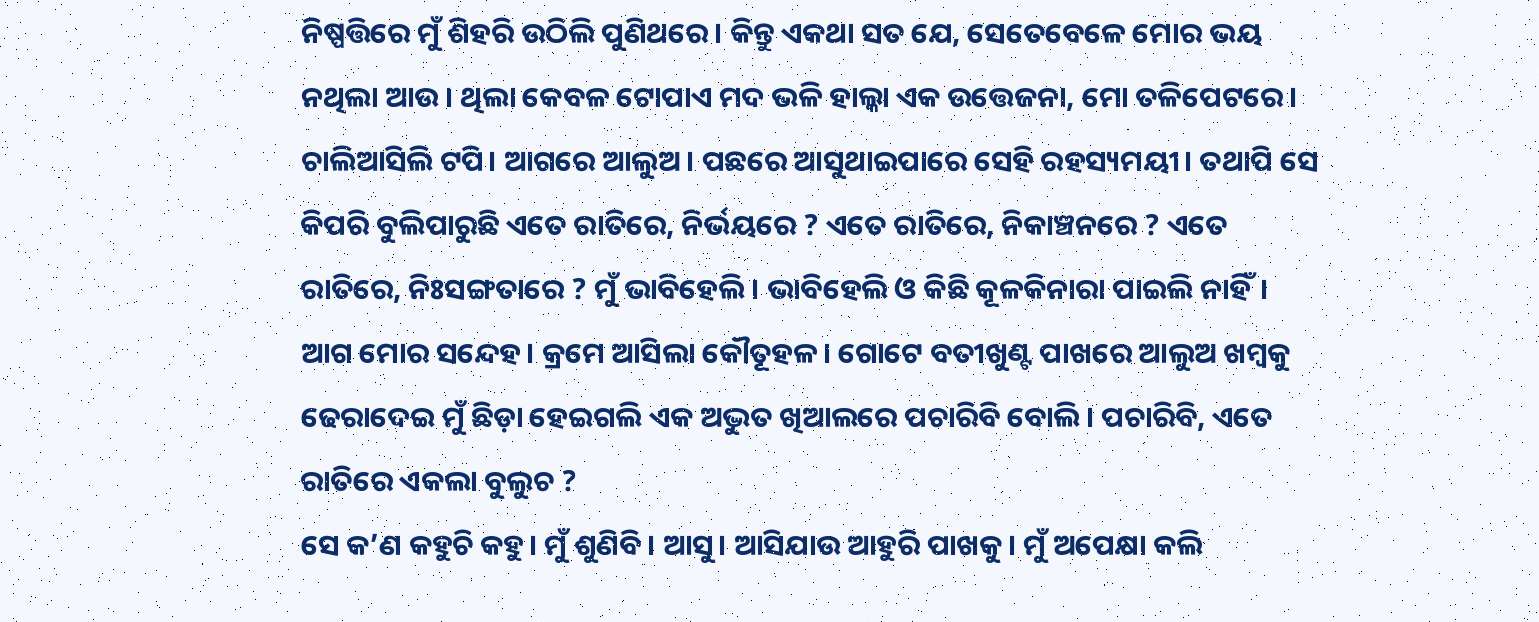ନିଷ୍ପତ୍ତିରେ ମୁଁ ଶିହରି ଉଠିଲି ପୁଣିଥରେ। କିନ୍ତୁ ଏକଥା ସତ ଯେ, ସେତେବେଳେ ମୋର ଭୟ ନଥିଲା ଆଉ। ଥିଲା କେବଳ ଟୋପାଏ ମଦ ଭଳି ହାଲ୍କା ଏକ ଉତ୍ତେଜନା, ମୋ ତଳିପେଟରେ।
ଚାଲିଆସିଲି ଟପି। ଆଗରେ ଆଲୁଅ। ପଛରେ ଆସୁଥାଇପାରେ ସେହି ରହସ୍ୟମୟୀ। ତଥାପି ସେ କିପରି ବୁଲିପାରୁଛି ଏତେ ରାତିରେ, ନିର୍ଭୟରେ ? ଏତେ ରାତିରେ, ନିକାଞ୍ଚନରେ ? ଏତେ ରାତିରେ, ନିଃସଙ୍ଗତାରେ ? ମୁଁ ଭାବିହେଲି। ଭାବିହେଲି ଓ କିଛି କୂଳକିନାରା ପାଇଲି ନାହିଁ। ଆଗ ମୋର ସନ୍ଦେହ। କ୍ରମେ ଆସିଲା କୌତୂହଳ। ଗୋଟେ ବତୀଖୁଣ୍ଟ ପାଖରେ ଆଲୁଅ ଖମ୍ୱକୁ ଢେରାଦେଇ ମୁଁ ଛିଡ଼ା ହେଇଗଲି ଏକ ଅଦ୍ଭୁତ ଖିଆଲରେ ପଚାରିବି ବୋଲି। ପଚାରିବି, ଏତେ ରାତିରେ ଏକଲା ବୁଲୁଚ ?
ସେ କ’ଣ କହୁଚି କହୁ। ମୁଁ ଶୁଣିବି। ଆସୁ। ଆସିଯାଉ ଆହୁରି ପାଖକୁ। ମୁଁ ଅପେକ୍ଷା କଲି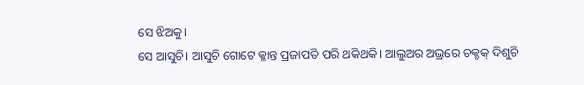ସେ ଝିଅକୁ।
ସେ ଆସୁଚି। ଆସୁଚି ଗୋଟେ କ୍ଳାନ୍ତ ପ୍ରଜାପତି ପରି ଥକିଥକି। ଆଲୁଅର ଅଭ୍ରରେ ଚକ୍ଚକ୍ ଦିଶୁଚି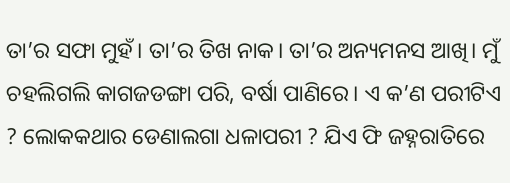ତା’ର ସଫା ମୁହଁ। ତା’ର ତିଖ ନାକ। ତା’ର ଅନ୍ୟମନସ ଆଖି। ମୁଁ ଚହଲିଗଲି କାଗଜଡଙ୍ଗା ପରି, ବର୍ଷା ପାଣିରେ। ଏ କ’ଣ ପରୀଟିଏ ? ଲୋକକଥାର ଡେଣାଲଗା ଧଳାପରୀ ? ଯିଏ ଫି ଜହ୍ନରାତିରେ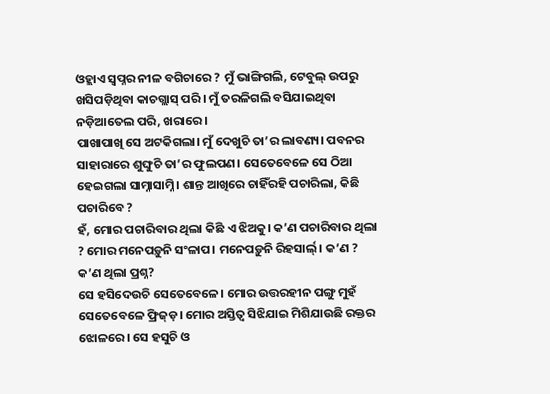ଓହ୍ଲାଏ ସ୍ୱପ୍ନର ନୀଳ ବଗିଚାରେ ? ମୁଁ ଭାଙ୍ଗିଗଲି, ଟେବୁଲ୍ ଉପରୁ ଖସିପଡ଼ିଥିବା କାଚଗ୍ଲାସ୍ ପରି । ମୁଁ ତରଳିଗଲି ବସିଯାଇଥିବା ନଡ଼ିଆତେଲ ପରି, ଖରାରେ।
ପାଖାପାଖି ସେ ଅଟକିଗଲା। ମୁଁ ଦେଖୁଚି ତା’ର ଲାବଣ୍ୟ। ପବନର ସାହାରାରେ ଶୁଙ୍ଘୁଚି ତା’ର ଫୁଲପଣ। ସେତେବେଳେ ସେ ଠିଆ ହେଇଗଲା ସାମ୍ନାସାମ୍ନି। ଶାନ୍ତ ଆଖିରେ ଚାହିଁରହି ପଚାରିଲା, କିଛି ପଚାରିବେ ?
ହଁ, ମୋର ପଚାରିବାର ଥିଲା କିଛି ଏ ଝିଅକୁ। କ’ଣ ପଚାରିବାର ଥିଲା ? ମୋର ମନେପଡ଼ୁନି ସଂଳାପ। ମନେପଡ଼ୁନି ରିହସାର୍ଲ୍। କ’ଣ ? କ’ଣ ଥିଲା ପ୍ରଶ୍ନ?
ସେ ହସିଦେଉଚି ସେତେବେଳେ। ମୋର ଉତ୍ତରହୀନ ପଙ୍ଗୁ ମୁହଁ ସେତେବେଳେ ଫ୍ରିଜ୍ଡ଼। ମୋର ଅସ୍ତିତ୍ୱ ସିଝିଯାଇ ମିଶିଯାଉଛି ରକ୍ତର ଝୋଳରେ। ସେ ହସୁଚି ଓ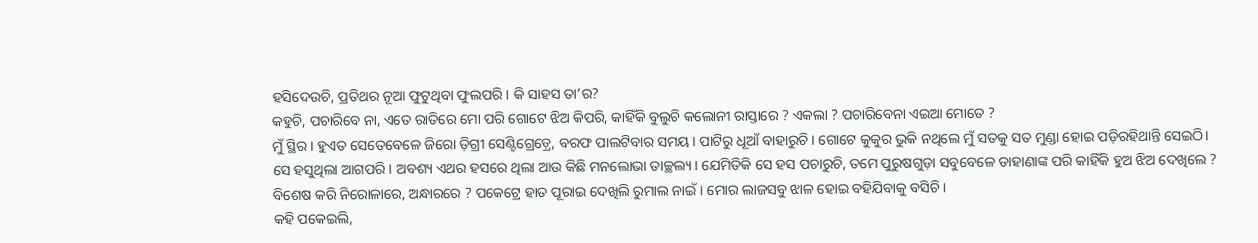ହସିଦେଉଚି, ପ୍ରତିଥର ନୂଆ ଫୁଟୁଥିବା ଫୁଲପରି। କି ସାହସ ତା’ର?
କହୁଚି, ପଚାରିବେ ନା, ଏତେ ରାତିରେ ମୋ ପରି ଗୋଟେ ଝିଅ କିପରି, କାହିଁକି ବୁଲୁଚି କଲୋନୀ ରାସ୍ତାରେ ? ଏକଲା ? ପଚାରିବେନା ଏଇଆ ମୋତେ ?
ମୁଁ ସ୍ଥିର । ହୁଏତ ସେତେବେଳେ ଜିରୋ ଡ଼ିଗ୍ରୀ ସେଣ୍ଟିଗ୍ରେଡ଼୍ରେ, ବରଫ ପାଲଟିବାର ସମୟ। ପାଟିରୁ ଧୂଆଁ ବାହାରୁଚି। ଗୋଟେ କୁକୁର ଭୁକି ନଥିଲେ ମୁଁ ସତକୁ ସତ ମୁଣ୍ଡା ହୋଇ ପଡ଼ିରହିଥାନ୍ତି ସେଇଠି।
ସେ ହସୁଥିଲା ଆଗପରି। ଅବଶ୍ୟ ଏଥର ହସରେ ଥିଲା ଆଉ କିଛି ମନଲୋଭା ତାଚ୍ଛଲ୍ୟ। ଯେମିତିକି ସେ ହସ ପଚାରୁଚି, ତମେ ପୁରୁଷଗୁଡ଼ା ସବୁବେଳେ ଡାହାଣାଙ୍କ ପରି କାହିଁକି ହୁଅ ଝିଅ ଦେଖିଲେ ? ବିଶେଷ କରି ନିରୋଳାରେ, ଅନ୍ଧାରରେ ? ପକେଟ୍ରେ ହାତ ପୂରାଇ ଦେଖିଲି ରୁମାଲ ନାଇଁ। ମୋର ଲାଜସବୁ ଝାଳ ହୋଇ ବହିଯିବାକୁ ବସିଚି।
କହି ପକେଇଲି,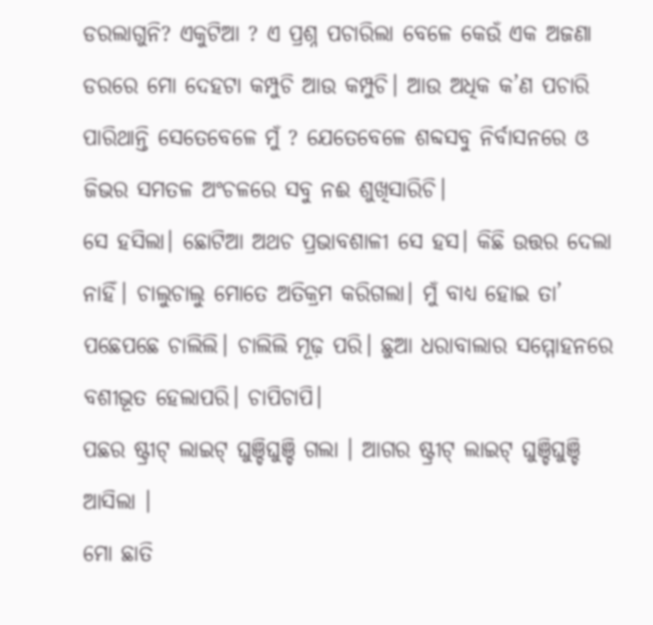ଡରଲାଗୁନି? ଏକୁଟିଆ ? ଏ ପ୍ରଶ୍ନ ପଚାରିଲା ବେଳେ କେଉଁ ଏକ ଅଜଣା ଡରରେ ମୋ ଦେହଟା କମ୍ପୁଚି ଆଉ କମ୍ପୁଚି। ଆଉ ଅଧିକ କ’ଣ ପଚାରି ପାରିଥାନ୍ତି ସେତେବେଳେ ମୁଁ ? ଯେତେବେଳେ ଶବ୍ଦସବୁ ନିର୍ବାସନରେ ଓ ଜିଭର ସମତଳ ଅଂଚଳରେ ସବୁ ନଈ ଶୁଖିସାରିଚି।
ସେ ହସିଲା। ଛୋଟିଆ ଅଥଚ ପ୍ରଭାବଶାଳୀ ସେ ହସ। କିଛି ଉତ୍ତର ଦେଲା ନାହିଁ। ଚାଲୁଚାଲୁ ମୋତେ ଅତିକ୍ରମ କରିଗଲା। ମୁଁ ବାଧ୍ୟ ହୋଇ ତା’ ପଛେପଛେ ଚାଲିଲି। ଚାଲିଲି ମୂଢ଼ ପରି। ଛୁଆ ଧରାବାଲାର ସମ୍ମୋହନରେ ବଶୀଭୂତ ହେଲାପରି। ଚାପିଚାପି।
ପଛର ଷ୍ଟ୍ରୀଟ୍ ଲାଇଟ୍ ଘୁଞ୍ଚିଘୁଞ୍ଚି ଗଲା । ଆଗର ଷ୍ଟ୍ରୀଟ୍ ଲାଇଟ୍ ଘୁଞ୍ଚିଘୁଞ୍ଚି ଆସିଲା ।
ମୋ ଛାତି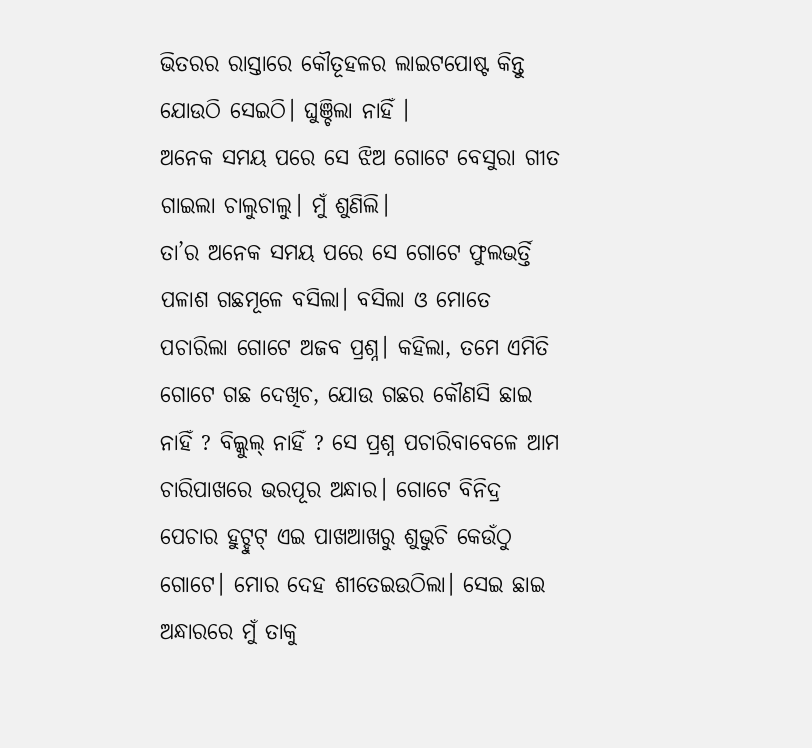ଭିତରର ରାସ୍ତାରେ କୌତୂହଳର ଲାଇଟପୋଷ୍ଟ କିନ୍ତୁ ଯୋଉଠି ସେଇଠି। ଘୁଞ୍ଚିଲା ନାହିଁ ।
ଅନେକ ସମୟ ପରେ ସେ ଝିଅ ଗୋଟେ ବେସୁରା ଗୀତ ଗାଇଲା ଚାଲୁଚାଲୁ। ମୁଁ ଶୁଣିଲି।
ତା’ର ଅନେକ ସମୟ ପରେ ସେ ଗୋଟେ ଫୁଲଭର୍ତ୍ତି ପଳାଶ ଗଛମୂଳେ ବସିଲା। ବସିଲା ଓ ମୋତେ ପଚାରିଲା ଗୋଟେ ଅଜବ ପ୍ରଶ୍ନ। କହିଲା, ତମେ ଏମିତି ଗୋଟେ ଗଛ ଦେଖିଚ, ଯୋଉ ଗଛର କୌଣସି ଛାଇ ନାହିଁ ? ବିଲ୍କୁଲ୍ ନାହିଁ ? ସେ ପ୍ରଶ୍ନ ପଚାରିବାବେଳେ ଆମ ଚାରିପାଖରେ ଭରପୂର ଅନ୍ଧାର। ଗୋଟେ ବିନିଦ୍ର ପେଚାର ହୁଟ୍ହୁଟ୍ ଏଇ ପାଖଆଖରୁ ଶୁଭୁଚି କେଉଁଠୁ ଗୋଟେ। ମୋର ଦେହ ଶୀତେଇଉଠିଲା। ସେଇ ଛାଇ ଅନ୍ଧାରରେ ମୁଁ ତାକୁ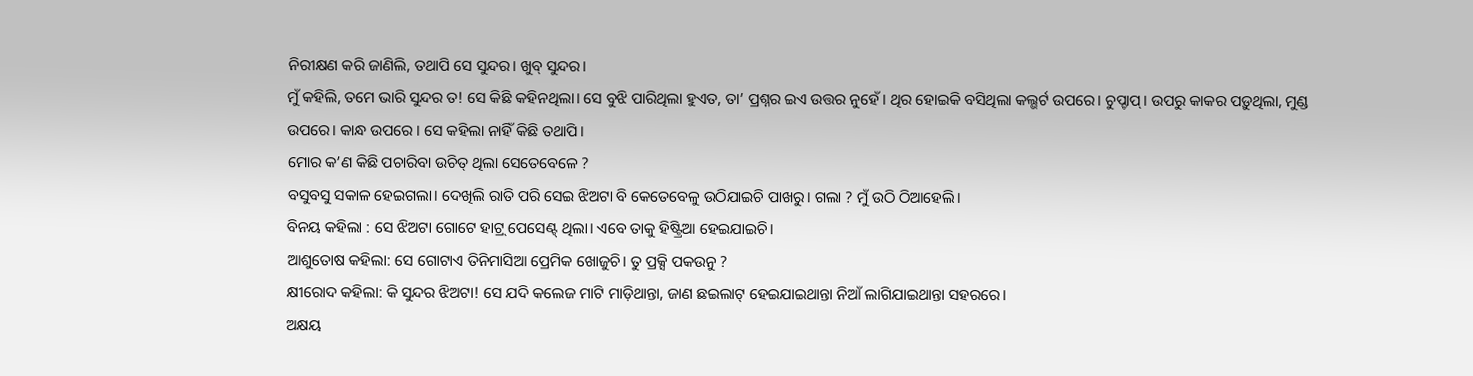ନିରୀକ୍ଷଣ କରି ଜାଣିଲି, ତଥାପି ସେ ସୁନ୍ଦର। ଖୁବ୍ ସୁନ୍ଦର।
ମୁଁ କହିଲି, ତମେ ଭାରି ସୁନ୍ଦର ତ! ସେ କିଛି କହିନଥିଲା। ସେ ବୁଝି ପାରିଥିଲା ହୁଏତ, ତା’ ପ୍ରଶ୍ନର ଇଏ ଉତ୍ତର ନୁହେଁ। ଥିର ହୋଇକି ବସିଥିଲା କଲ୍ଭର୍ଟ ଉପରେ। ଚୁପ୍ଚାପ୍। ଉପରୁ କାକର ପଡ଼ୁଥିଲା, ମୁଣ୍ଡ ଉପରେ। କାନ୍ଧ ଉପରେ । ସେ କହିଲା ନାହିଁ କିଛି ତଥାପି।
ମୋର କ’ଣ କିଛି ପଚାରିବା ଉଚିତ୍ ଥିଲା ସେତେବେଳେ ?
ବସୁବସୁ ସକାଳ ହେଇଗଲା। ଦେଖିଲି ରାତି ପରି ସେଇ ଝିଅଟା ବି କେତେବେଳୁ ଉଠିଯାଇଚି ପାଖରୁ। ଗଲା ? ମୁଁ ଉଠି ଠିଆହେଲି।
ବିନୟ କହିଲା : ସେ ଝିଅଟା ଗୋଟେ ହାଟ୍ର୍ ପେସେଣ୍ଟ୍ ଥିଲା। ଏବେ ତାକୁ ହିଷ୍ଟ୍ରିଆ ହେଇଯାଇଚି।
ଆଶୁତୋଷ କହିଲା: ସେ ଗୋଟାଏ ତିନିମାସିଆ ପ୍ରେମିକ ଖୋଜୁଚି। ତୁ ପ୍ରକ୍ସି ପକଉନୁ ?
କ୍ଷୀରୋଦ କହିଲା: କି ସୁନ୍ଦର ଝିଅଟା! ସେ ଯଦି କଲେଜ ମାଟି ମାଡ଼ିଥାନ୍ତା, ଜାଣ ଛଇଲାଟ୍ ହେଇଯାଇଥାନ୍ତା ନିଆଁ ଲାଗିଯାଇଥାନ୍ତା ସହରରେ।
ଅକ୍ଷୟ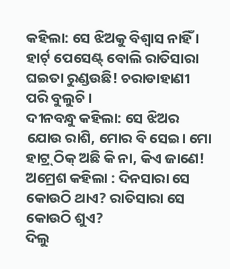କହିଲା: ସେ ଝିଅକୁ ବିଶ୍ୱାସ ନାହିଁ । ହାର୍ଟ୍ ପେସେଣ୍ଟ୍ ବୋଲି ରାତିସାରା ଘଇତା ରୁଣ୍ଡଉଛି! ଚରାଡାହାଣୀ ପରି ବୁଲୁଚି।
ଦୀନବନ୍ଧୁ କହିଲା: ସେ ଝିଅର ଯୋଉ ରାଶି, ମୋର ବି ସେଇ। ମୋ ହାଟ୍ର୍ ଠିକ୍ ଅଛି କି ନା, କିଏ ଜାଣେ!
ଅମ୍ରେଶ କହିଲା : ଦିନସାରା ସେ କୋଉଠି ଥାଏ? ରାତିସାରା ସେ କୋଉଠି ଶୁଏ?
ଦିଲୁ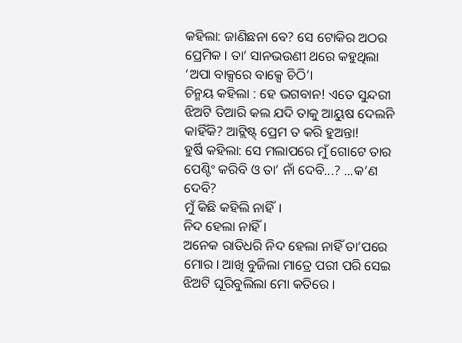କହିଲା: ଜାଣିଛନା ବେ? ସେ ଟୋକିର ଅଠର ପ୍ରେମିକ । ତା’ ସାନଭଉଣୀ ଥରେ କହୁଥିଲା ‘ଅପା ବାକ୍ସରେ ବାକ୍ସେ ଚିଠି’।
ଚିନ୍ମୟ କହିଲା : ହେ ଭଗବାନ! ଏତେ ସୁନ୍ଦରୀ ଝିଅଟି ତିଆରି କଲ ଯଦି ତାକୁ ଆୟୁଷ ଦେଲନି କାହିଁକି? ଆଟ୍ଲିଷ୍ଟ୍ ପ୍ରେମ ତ କରି ହୁଅନ୍ତା!
ହୁର୍ଷି କହିଲା: ସେ ମଲାପରେ ମୁଁ ଗୋଟେ ତାର ପେଣ୍ଟିଂ କରିବି ଓ ତା’ ନାଁ ଦେବି...? ...କ’ଣ ଦେବି?
ମୁଁ କିଛି କହିଲି ନାହିଁ।
ନିଦ ହେଲା ନାହିଁ ।
ଅନେକ ରାତିଧରି ନିଦ ହେଲା ନାହିଁ ତା’ପରେ ମୋର। ଆଖି ବୁଜିଲା ମାତ୍ରେ ପରୀ ପରି ସେଇ ଝିଅଟି ଘୂରିବୁଲିଲା ମୋ କତିରେ।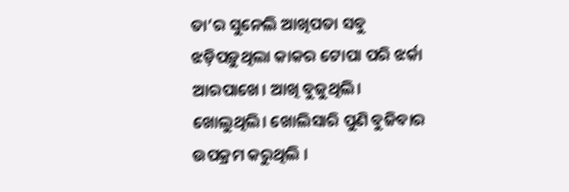ତା’ର ସୁନେଲି ଆଖିପତା ସବୁ ଝଡ଼ିପଡ଼ୁଥିଲା କାକର ଟୋପା ପରି ଝର୍କା ଆରପାଖେ। ଆଖି ବୁଜୁଥିଲି। ଖୋଲୁଥିଲି। ଖୋଲିସାରି ପୁଣି ବୁଜିବାର ଉପକ୍ରମ କରୁଥିଲି ।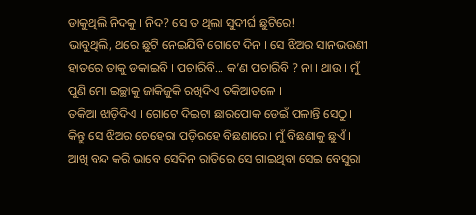ଡାକୁଥିଲି ନିଦକୁ । ନିଦ? ସେ ତ ଥିଲା ସୁଦୀର୍ଘ ଛୁଟିରେ!
ଭାବୁଥିଲି, ଥରେ ଛୁଟି ନେଇଯିବି ଗୋଟେ ଦିନ । ସେ ଝିଅର ସାନଭଉଣୀ ହାତରେ ତାକୁ ଡକାଇବି । ପଚାରିବି... କ’ଣ ପଚାରିବି ? ନା । ଥାଉ । ମୁଁ ପୁଣି ମୋ ଇଚ୍ଛାକୁ ଜାକିଜୁକି ରଖିଦିଏ ତକିଆତଳେ ।
ତକିଆ ଝାଡ଼ିଦିଏ । ଗୋଟେ ଦିଇଟା ଛାରପୋକ ଡେଇଁ ପଳାନ୍ତି ସେଠୁ। କିନ୍ତୁ ସେ ଝିଅର ଚେହେରା ପଡ଼ିରହେ ବିଛଣାରେ। ମୁଁ ବିଛଣାକୁ ଛୁଏଁ । ଆଖି ବନ୍ଦ କରି ଭାବେ ସେଦିନ ରାତିରେ ସେ ଗାଇଥିବା ସେଇ ବେସୁରା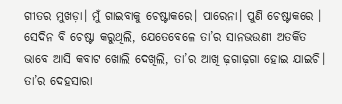ଗୀତର ମୁଖଡ଼ା। ମୁଁ ଗାଇବାକୁ ଚେଷ୍ଟାକରେ। ପାରେନା। ପୁଣି ଚେଷ୍ଟାକରେ ।
ସେଦିନ ବି ଚେଷ୍ଟା କରୁଥିଲି, ଯେତେବେଳେ ତା’ର ସାନଭଉଣୀ ଅତର୍କିତ ଭାବେ ଆସି କବାଟ ଖୋଲି ଦେଖିଲି, ତା’ର ଆଖି ଢ଼ଗାଢ଼ଗା ହୋଇ ଯାଇଚି। ତା’ର ଦେହସାରା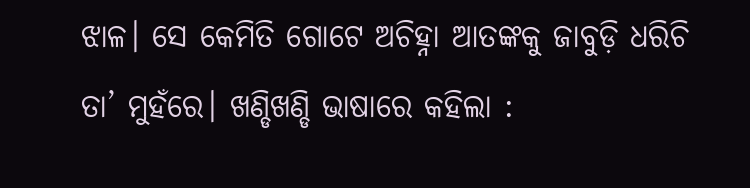ଝାଳ। ସେ କେମିତି ଗୋଟେ ଅଚିହ୍ନା ଆତଙ୍କକୁ ଜାବୁଡ଼ି ଧରିଚି ତା’ ମୁହଁରେ। ଖଣ୍ଡିଖଣ୍ଡି ଭାଷାରେ କହିଲା :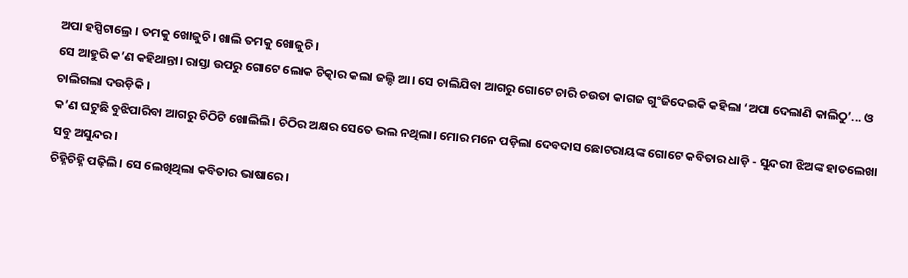ଅପା ହସ୍ପିଟାଲ୍ରେ । ତମକୁ ଖୋଜୁଚି। ଖାଲି ତମକୁ ଖୋଜୁଚି ।
ସେ ଆହୁରି କ’ଣ କହିଥାନ୍ତା। ରାସ୍ତା ଉପରୁ ଗୋଟେ ଲୋକ ଚିତ୍କାର କଲା ଜଲ୍ଦି ଆ। ସେ ଚାଲିଯିବା ଆଗରୁ ଗୋଟେ ଚାରି ଚଉତା କାଗଜ ଗୁଂଜିଦେଇକି କହିଲା ‘ଅପା ଦେଲାଣି କାଲିଠୁ’... ଓ ଚାଲିଗଲା ଦଉଡ଼ିକି ।
କ’ଣ ଘଟୁଛି ବୁଝିପାରିବା ଆଗରୁ ଚିଠିଟି ଖୋଲିଲି। ଚିଠିର ଅକ୍ଷର ସେତେ ଭଲ ନଥିଲା। ମୋର ମନେ ପଡ଼ିଲା ଦେବଦାସ ଛୋଟରାୟଙ୍କ ଗୋଟେ କବିତାର ଧାଡ଼ି - ସୁନ୍ଦରୀ ଝିଅଙ୍କ ହାତଲେଖା ସବୁ ଅସୁନ୍ଦର।
ଚିହ୍ନିଚିହ୍ନି ପଢ଼ିଲି। ସେ ଲେଖିଥିଲା କବିତାର ଭାଷାରେ।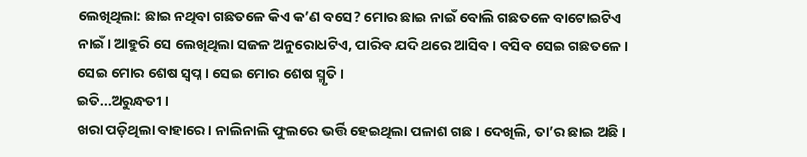ଲେଖିଥିଲା: ଛାଇ ନଥିବା ଗଛତଳେ କିଏ କ’ଣ ବସେ? ମୋର ଛାଇ ନାଇଁ ବୋଲି ଗଛତଳେ ବାଟୋଇଟିଏ ନାଇଁ। ଆହୁରି ସେ ଲେଖିଥିଲା ସଜଳ ଅନୁରୋଧଟିଏ, ପାରିବ ଯଦି ଥରେ ଆସିବ । ବସିବ ସେଇ ଗଛତଳେ । ସେଇ ମୋର ଶେଷ ସ୍ୱପ୍ନ । ସେଇ ମୋର ଶେଷ ସ୍ମୃତି ।
ଇତି...ଅରୁନ୍ଧତୀ ।
ଖରା ପଡ଼ିଥିଲା ବାହାରେ। ନାଲିନାଲି ଫୁଲରେ ଭର୍ତ୍ତି ହେଇଥିଲା ପଳାଶ ଗଛ । ଦେଖିଲି, ତା’ର ଛାଇ ଅଛି ।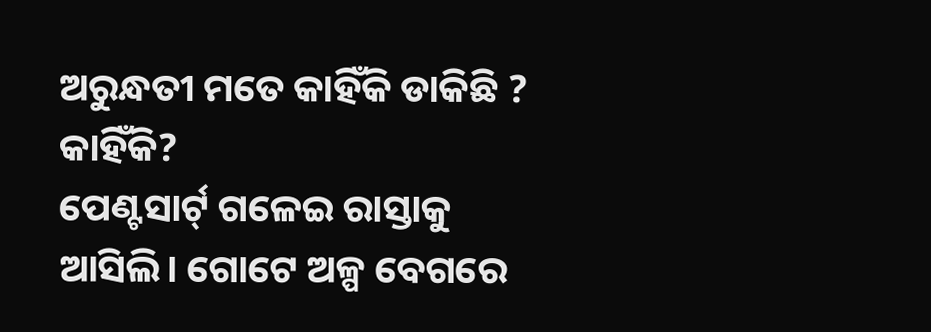ଅରୁନ୍ଧତୀ ମତେ କାହିଁକି ଡାକିଛି ? କାହିଁକି?
ପେଣ୍ଟସାର୍ଟ୍ ଗଳେଇ ରାସ୍ତାକୁ ଆସିଲି। ଗୋଟେ ଅଳ୍ପ ବେଗରେ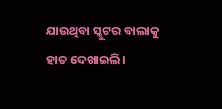ଯାଉଥିବା ସ୍କୁଟର ବାଲାକୁ ହାତ ଦେଖାଇଲି।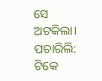ସେ ଅଟକିଲା। ପଚାରିଲି: ଟିକେ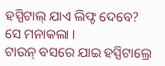ହସ୍ପିଟାଲ୍ ଯାଏ ଲିଫ୍ଟ ଦେବେ?
ସେ ମନାକଲା ।
ଟାଉନ୍ ବସରେ ଯାଇ ହସ୍ପିଟାଲ୍ରେ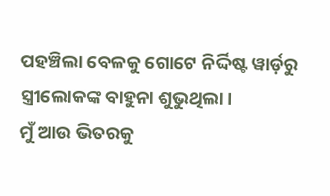ପହଞ୍ଚିଲା ବେଳକୁ ଗୋଟେ ନିର୍ଦ୍ଦିଷ୍ଟ ୱାର୍ଡ଼ରୁ ସ୍ତ୍ରୀଲୋକଙ୍କ ବାହୁନା ଶୁଭୁଥିଲା।
ମୁଁ ଆଉ ଭିତରକୁ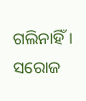ଗଲିନାହିଁ।
ସରୋଜ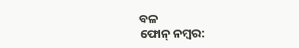ବଳ
ଫୋନ୍ ନମ୍ବର: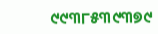୯୯୩୮୫୩୯୩୭୯